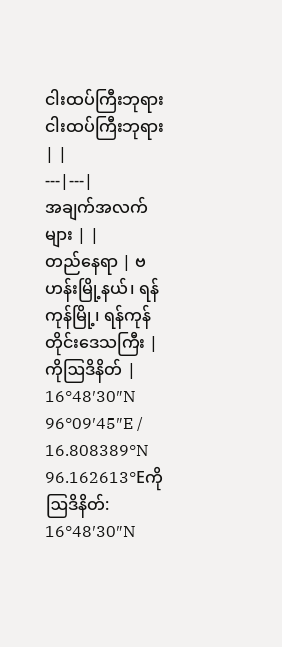ငါးထပ်ကြီးဘုရား
ငါးထပ်ကြီးဘုရား | |
---|---|
အချက်အလက်များ | |
တည်နေရာ | ဗဟန်းမြို့နယ်၊ ရန်ကုန်မြို့၊ ရန်ကုန်တိုင်းဒေသကြီး |
ကိုဩဒိနိတ် | 16°48′30″N 96°09′45″E / 16.808389°N 96.162613°Eကိုဩဒိနိတ်: 16°48′30″N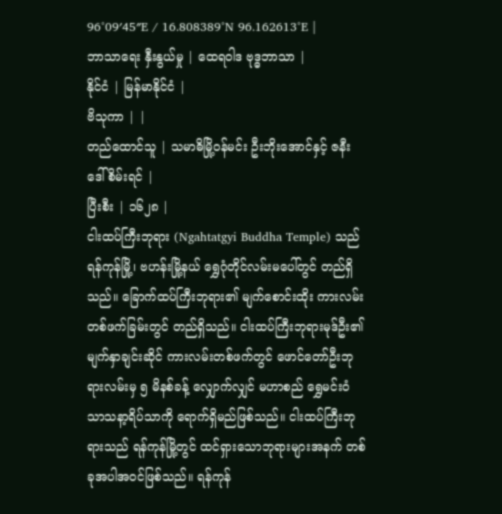96°09′45″E / 16.808389°N 96.162613°E |
ဘာသာရေး နှီးနွယ်မှု | ထေရဝါဒ ဗုဒ္ဓဘာသာ |
နိုင်ငံ | မြန်မာနိုင်ငံ |
ဗိသုကာ | |
တည်ထောင်သူ | သမာဓိမြို့ဝန်မင်း ဦးဘိုးအောင်နှင့် ဇနီး ဒေါ်စိမ်းရင် |
ပြီးစီး | ၁၆၂၈ |
ငါးထပ်ကြီးဘုရား (Ngahtatgyi Buddha Temple) သည် ရန်ကုန်မြို့၊ ဗဟန်းမြို့နယ် ရွှေဂုံတိုင်လမ်းမပေါ်တွင် တည်ရှိသည်။ ခြောက်ထပ်ကြီးဘုရား၏ မျက်စောင်းထိုး ကားလမ်းတစ်ဖက်ခြမ်းတွင် တည်ရှိသည်။ ငါးထပ်ကြီးဘုရားမုဒ်ဦး၏ မျက်နှာချင်းဆိုင် ကားလမ်းတစ်ဖက်တွင် ဖောင်တော်ဦးဘုရားလမ်းမှ ၅ မိနစ်ခန့် လျှောက်လျှင် မဟာစည် ရွှေမင်းဝံ သာသနာ့ရိပ်သာကို ရောက်ရှိမည်ဖြစ်သည်။ ငါးထပ်ကြီးဘုရားသည် ရန်ကုန်မြို့တွင် ထင်ရှားသောဘုရားများအနက် တစ်ခုအပါအဝင်ဖြစ်သည်။ ရန်ကုန်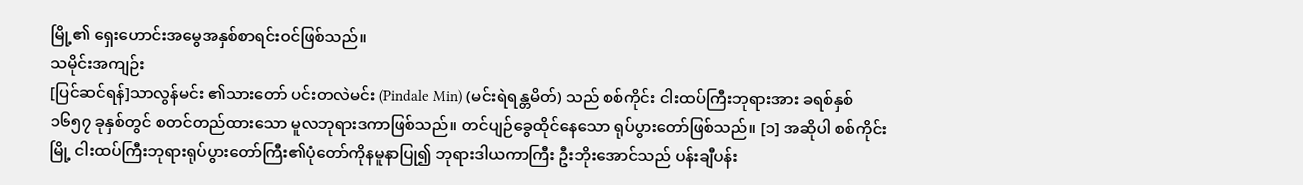မြို့၏ ရှေးဟောင်းအမွေအနှစ်စာရင်းဝင်ဖြစ်သည်။
သမိုင်းအကျဉ်း
[ပြင်ဆင်ရန်]သာလွန်မင်း ၏သားတော် ပင်းတလဲမင်း (Pindale Min) (မင်းရဲရန္တမိတ်) သည် စစ်ကိုင်း ငါးထပ်ကြီးဘုရားအား ခရစ်နှစ် ၁၆၅၇ ခုနှစ်တွင် စတင်တည်ထားသော မူလဘုရားဒကာဖြစ်သည်။ တင်ပျဉ်ခွေထိုင်နေသော ရုပ်ပွားတော်ဖြစ်သည်။ [၁] အဆိုပါ စစ်ကိုင်းမြို့ ငါးထပ်ကြီးဘုရားရုပ်ပွားတော်ကြီး၏ပုံတော်ကိုနမူနာပြု၍ ဘုရားဒါယကာကြီး ဦးဘိုးအောင်သည် ပန်းချီပန်း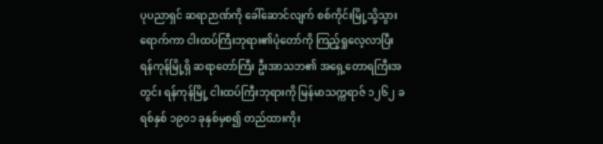ပုပညာရှင် ဆရာဉာဏ်ကို ခေါ်ဆောင်လျက် စစ်ကိုင်းမြို့သို့သွားရောက်ကာ ငါးထပ်ကြီးဘုရား၏ပုံတော်ကို ကြည့်ရှုလေ့လာပြီး ရန်ကုန်မြို့ရှိ ဆရာတော်ကြီး ဦးအာသဘ၏ အရှေ့တောရကြီးအတွင်း ရန်ကုန်မြို့ ငါးထပ်ကြီးဘုရားကို မြန်မာသက္ကရာဇ် ၁၂၆၂ ခရစ်နှစ် ၁၉၀၁ ခုနှစ်မှစ၍ တည်ထားကိုး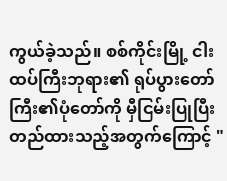ကွယ်ခဲ့သည်။ စစ်ကိုင်းမြို့ ငါးထပ်ကြီးဘုရား၏ ရုပ်ပွားတော်ကြီး၏ပုံတော်ကို မှီငြမ်းပြုပြီး တည်ထားသည့်အတွက်ကြောင့် "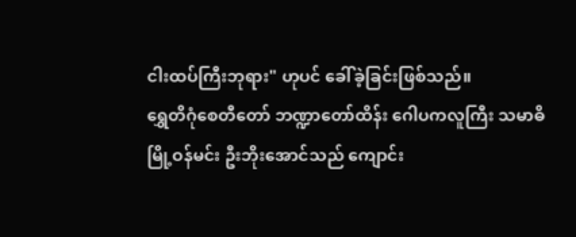ငါးထပ်ကြီးဘုရား" ဟုပင် ခေါ်ခဲ့ခြင်းဖြစ်သည်။
ရွှေတိဂုံစေတီတော် ဘဏ္ဍာတော်ထိန်း ဂေါပကလူကြီး သမာဓိမြို့ဝန်မင်း ဦးဘိုးအောင်သည် ကျောင်း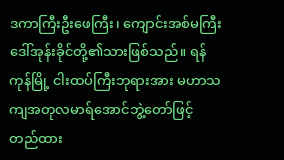ဒကာကြီးဦးဖေကြီး၊ ကျောင်းအစ်မကြီး ဒေါ်အုန်းခိုင်တို့၏သားဖြစ်သည်။ ရန်ကုန်မြို့ ငါးထပ်ကြီးဘုရားအား မဟာသကျအတုလမာရ်အောင်ဘွဲ့တော်ဖြင့် တည်ထား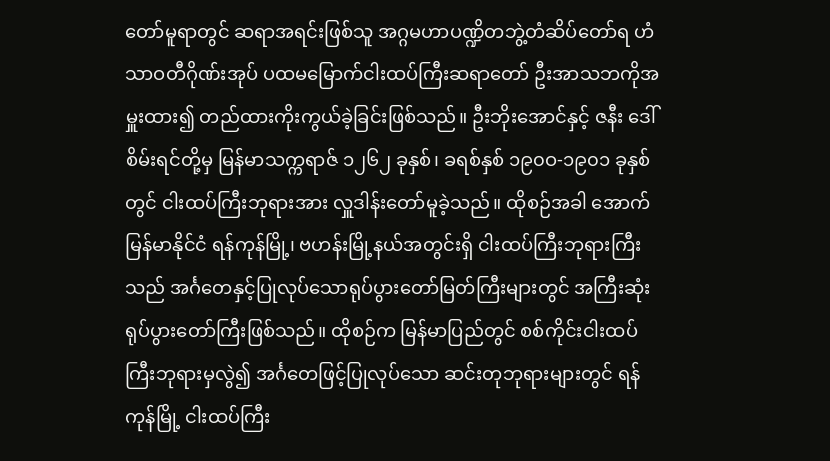တော်မူရာတွင် ဆရာအရင်းဖြစ်သူ အဂ္ဂမဟာပဏ္ဍိတဘွဲ့တံဆိပ်တော်ရ ဟံသာဝတီဂိုဏ်းအုပ် ပထမမြောက်ငါးထပ်ကြီးဆရာတော် ဦးအာသဘကိုအမှူးထား၍ တည်ထားကိုးကွယ်ခဲ့ခြင်းဖြစ်သည်။ ဦးဘိုးအောင်နှင့် ဇနီး ဒေါ်စိမ်းရင်တို့မှ မြန်မာသက္ကရာဇ် ၁၂၆၂ ခုနှစ်၊ ခရစ်နှစ် ၁၉၀ဝ-၁၉၀၁ ခုနှစ်တွင် ငါးထပ်ကြီးဘုရားအား လှူဒါန်းတော်မူခဲ့သည်။ ထိုစဉ်အခါ အောက်မြန်မာနိုင်ငံ ရန်ကုန်မြို့၊ ဗဟန်းမြို့နယ်အတွင်းရှိ ငါးထပ်ကြီးဘုရားကြီးသည် အင်္ဂတေနှင့်ပြုလုပ်သောရုပ်ပွားတော်မြတ်ကြီးများတွင် အကြီးဆုံးရုပ်ပွားတော်ကြီးဖြစ်သည်။ ထိုစဉ်က မြန်မာပြည်တွင် စစ်ကိုင်းငါးထပ်ကြီးဘုရားမှလွဲ၍ အင်္ဂတေဖြင့်ပြုလုပ်သော ဆင်းတုဘုရားများတွင် ရန်ကုန်မြို့ ငါးထပ်ကြီး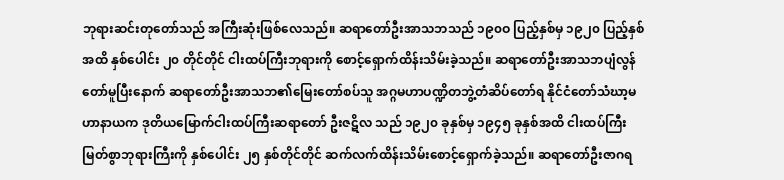ဘုရားဆင်းတုတော်သည် အကြီးဆုံးဖြစ်လေသည်။ ဆရာတော်ဦးအာသဘသည် ၁၉၀ဝ ပြည့်နှစ်မှ ၁၉၂၀ ပြည့်နှစ်အထိ နှစ်ပေါင်း ၂၀ တိုင်တိုင် ငါးထပ်ကြီးဘုရားကို စောင့်ရှောက်ထိန်းသိမ်းခဲ့သည်။ ဆရာတော်ဦးအာသဘပျံလွန်တော်မူပြီးနောက် ဆရာတော်ဦးအာသဘ၏မြေးတော်စပ်သူ အဂ္ဂမဟာပဏ္ဍိတဘွဲ့တံဆိပ်တော်ရ နိုင်ငံတော်သံဃာ့မဟာနာယက ဒုတိယမြောက်ငါးထပ်ကြီးဆရာတော် ဦးဇဋိလ သည် ၁၉၂၀ ခုနှစ်မှ ၁၉၄၅ ခုနှစ်အထိ ငါးထပ်ကြီးမြတ်စွာဘုရားကြီးကို နှစ်ပေါင်း ၂၅ နှစ်တိုင်တိုင် ဆက်လက်ထိန်းသိမ်းစောင့်ရှောက်ခဲ့သည်။ ဆရာတော်ဦးဇာဂရ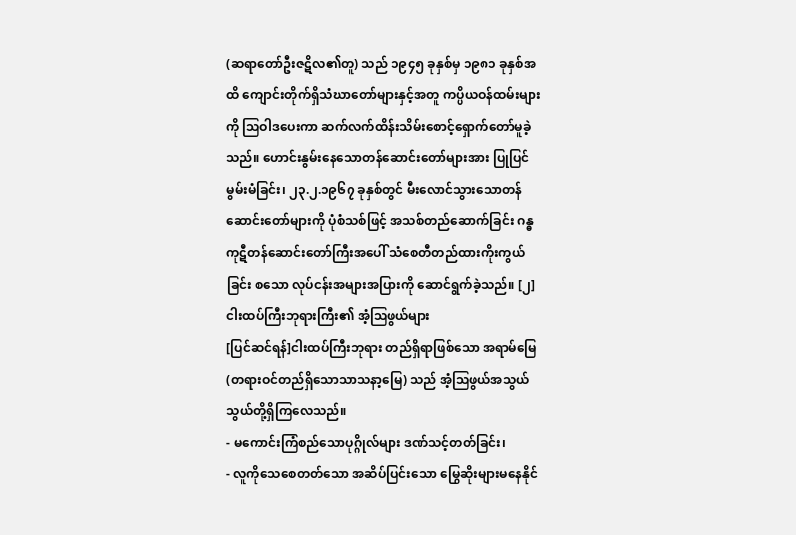(ဆရာတော်ဦးဇဋိလ၏တူ) သည် ၁၉၄၅ ခုနှစ်မှ ၁၉၈၁ ခုနှစ်အထိ ကျောင်းတိုက်ရှိသံဃာတော်များနှင့်အတူ ကပ္ပိယဝန်ထမ်းများကို ဩဝါဒပေးကာ ဆက်လက်ထိန်းသိမ်းစောင့်ရှောက်တော်မူခဲ့သည်။ ဟောင်းနွမ်းနေသောတန်ဆောင်းတော်များအား ပြုပြင်မွမ်းမံခြင်း၊ ၂၃.၂.၁၉၆၇ ခုနှစ်တွင် မီးလောင်သွားသောတန်ဆောင်းတော်များကို ပုံစံသစ်ဖြင့် အသစ်တည်ဆောက်ခြင်း ဂန္ဓကုဋီတန်ဆောင်းတော်ကြီးအပေါ် သံစေတီတည်ထားကိုးကွယ်ခြင်း စသော လုပ်ငန်းအများအပြားကို ဆောင်ရွက်ခဲ့သည်။ [၂]
ငါးထပ်ကြီးဘုရားကြီး၏ အံ့ဩဖွယ်များ
[ပြင်ဆင်ရန်]ငါးထပ်ကြီးဘုရား တည်ရှိရာဖြစ်သော အရာမ်မြေ (တရားဝင်တည်ရှိသောသာသနာ့မြေ) သည် အံ့ဩဖွယ်အသွယ်သွယ်တို့ရှိကြလေသည်။
- မကောင်းကြံစည်သောပုဂ္ဂိုလ်များ ဒဏ်သင့်တတ်ခြင်း၊
- လူကိုသေစေတတ်သော အဆိပ်ပြင်းသော မြွေဆိုးများမနေနိုင်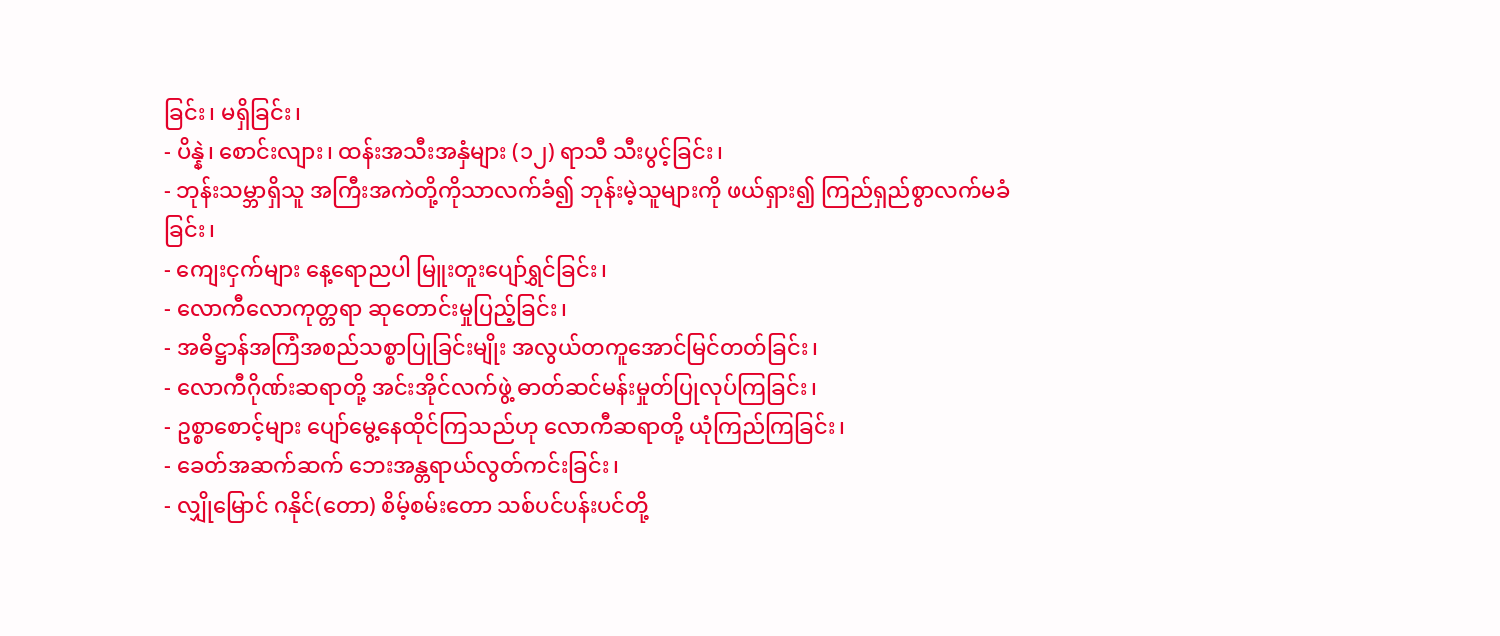ခြင်း၊ မရှိခြင်း၊
- ပိန္နဲ၊ စောင်းလျား၊ ထန်းအသီးအနှံများ (၁၂) ရာသီ သီးပွင့်ခြင်း၊
- ဘုန်းသမ္ဘာရှိသူ အကြီးအကဲတို့ကိုသာလက်ခံ၍ ဘုန်းမဲ့သူများကို ဖယ်ရှား၍ ကြည်ရှည်စွာလက်မခံခြင်း၊
- ကျေးငှက်များ နေ့ရောညပါ မြူးတူးပျော်ရွှင်ခြင်း၊
- လောကီလောကုတ္တရာ ဆုတောင်းမှုပြည့်ခြင်း၊
- အဓိဋ္ဌာန်အကြံအစည်သစ္စာပြုခြင်းမျိုး အလွယ်တကူအောင်မြင်တတ်ခြင်း၊
- လောကီဂိုဏ်းဆရာတို့ အင်းအိုင်လက်ဖွဲ့ ဓာတ်ဆင်မန်းမှုတ်ပြုလုပ်ကြခြင်း၊
- ဥစ္စာစောင့်များ ပျော်မွေ့နေထိုင်ကြသည်ဟု လောကီဆရာတို့ ယုံကြည်ကြခြင်း၊
- ခေတ်အဆက်ဆက် ဘေးအန္တရာယ်လွတ်ကင်းခြင်း၊
- လျှိုမြောင် ဂနိုင်(တော) စိမ့်စမ်းတော သစ်ပင်ပန်းပင်တို့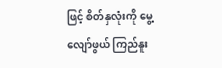ဖြင့် စိတ်နှလုံးကို မွေ့လျော်ဖွယ် ကြည်နူး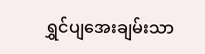ရွှင်ပျအေးချမ်းသာ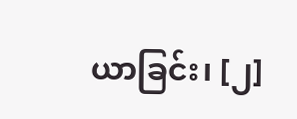ယာခြင်း၊ [၂]